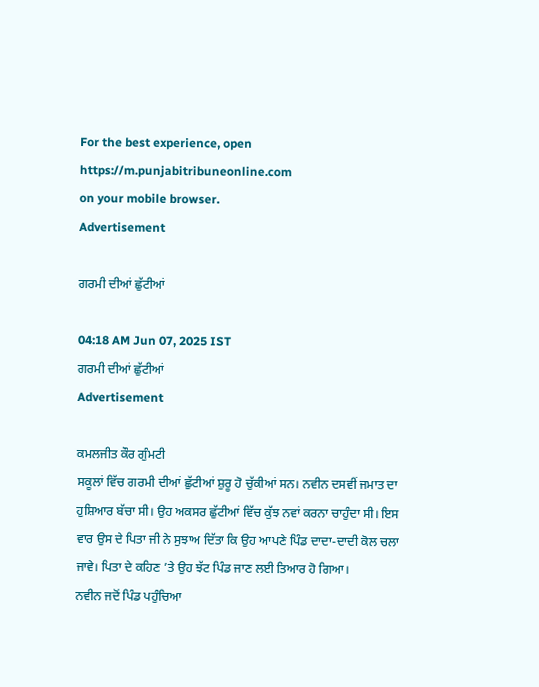For the best experience, open
https://m.punjabitribuneonline.com
on your mobile browser.
Advertisement

ਗਰਮੀ ਦੀਆਂ ਛੁੱਟੀਆਂ

04:18 AM Jun 07, 2025 IST
ਗਰਮੀ ਦੀਆਂ ਛੁੱਟੀਆਂ
Advertisement

ਕਮਲਜੀਤ ਕੌਰ ਗੁੰਮਟੀ
ਸਕੂਲਾਂ ਵਿੱਚ ਗਰਮੀ ਦੀਆਂ ਛੁੱਟੀਆਂ ਸ਼ੁਰੂ ਹੋ ਚੁੱਕੀਆਂ ਸਨ। ਨਵੀਨ ਦਸਵੀਂ ਜਮਾਤ ਦਾ ਹੁਸ਼ਿਆਰ ਬੱਚਾ ਸੀ। ਉਹ ਅਕਸਰ ਛੁੱਟੀਆਂ ਵਿੱਚ ਕੁੱਝ ਨਵਾਂ ਕਰਨਾ ਚਾਹੁੰਦਾ ਸੀ। ਇਸ ਵਾਰ ਉਸ ਦੇ ਪਿਤਾ ਜੀ ਨੇ ਸੁਝਾਅ ਦਿੱਤਾ ਕਿ ਉਹ ਆਪਣੇ ਪਿੰਡ ਦਾਦਾ-ਦਾਦੀ ਕੋਲ ਚਲਾ ਜਾਵੇ। ਪਿਤਾ ਦੇ ਕਹਿਣ ’ਤੇ ਉਹ ਝੱਟ ਪਿੰਡ ਜਾਣ ਲਈ ਤਿਆਰ ਹੋ ਗਿਆ।
ਨਵੀਨ ਜਦੋਂ ਪਿੰਡ ਪਹੁੰਚਿਆ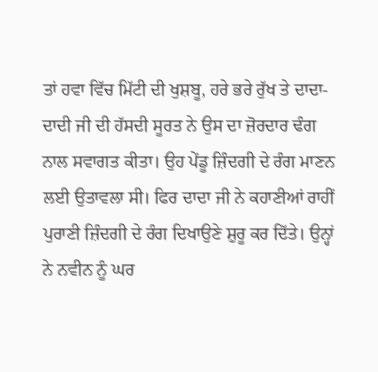ਤਾਂ ਹਵਾ ਵਿੱਚ ਮਿੱਟੀ ਦੀ ਖੁਸ਼ਬੂ, ਹਰੇ ਭਰੇ ਰੁੱਖ ਤੇ ਦਾਦਾ-ਦਾਦੀ ਜੀ ਦੀ ਹੱਸਦੀ ਸੂਰਤ ਨੇ ਉਸ ਦਾ ਜ਼ੋਰਦਾਰ ਢੰਗ ਨਾਲ ਸਵਾਗਤ ਕੀਤਾ। ਉਹ ਪੇਂਡੂ ਜ਼ਿੰਦਗੀ ਦੇ ਰੰਗ ਮਾਣਨ ਲਈ ਉਤਾਵਲਾ ਸੀ। ਫਿਰ ਦਾਦਾ ਜੀ ਨੇ ਕਹਾਣੀਆਂ ਰਾਹੀਂ ਪੁਰਾਣੀ ਜ਼ਿੰਦਗੀ ਦੇ ਰੰਗ ਦਿਖਾਉਣੇ ਸ਼ੁਰੂ ਕਰ ਦਿੱਤੇ। ਉਨ੍ਹਾਂ ਨੇ ਨਵੀਨ ਨੂੰ ਘਰ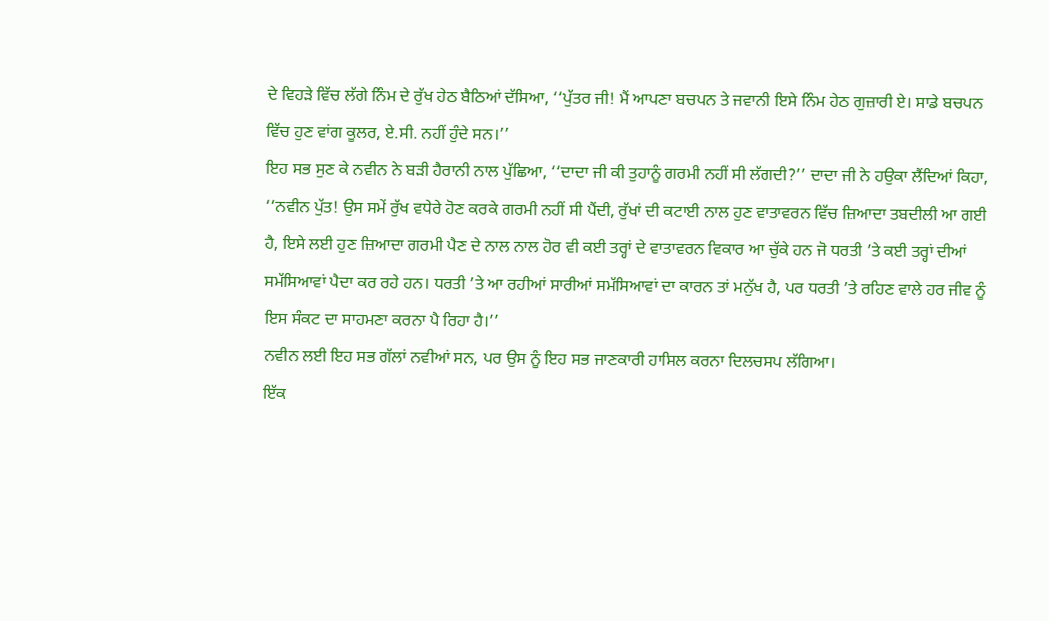ਦੇ ਵਿਹੜੇ ਵਿੱਚ ਲੱਗੇ ਨਿੰਮ ਦੇ ਰੁੱਖ ਹੇਠ ਬੈਠਿਆਂ ਦੱਸਿਆ, ‘‘ਪੁੱਤਰ ਜੀ! ਮੈਂ ਆਪਣਾ ਬਚਪਨ ਤੇ ਜਵਾਨੀ ਇਸੇ ਨਿੰਮ ਹੇਠ ਗੁਜ਼ਾਰੀ ਏ। ਸਾਡੇ ਬਚਪਨ ਵਿੱਚ ਹੁਣ ਵਾਂਗ ਕੂਲਰ, ਏ.ਸੀ. ਨਹੀਂ ਹੁੰਦੇ ਸਨ।’’
ਇਹ ਸਭ ਸੁਣ ਕੇ ਨਵੀਨ ਨੇ ਬੜੀ ਹੈਰਾਨੀ ਨਾਲ ਪੁੱਛਿਆ, ‘‘ਦਾਦਾ ਜੀ ਕੀ ਤੁਹਾਨੂੰ ਗਰਮੀ ਨਹੀਂ ਸੀ ਲੱਗਦੀ?’’ ਦਾਦਾ ਜੀ ਨੇ ਹਉਕਾ ਲੈਂਦਿਆਂ ਕਿਹਾ, ‘‘ਨਵੀਨ ਪੁੱਤ! ਉਸ ਸਮੇਂ ਰੁੱਖ ਵਧੇਰੇ ਹੋਣ ਕਰਕੇ ਗਰਮੀ ਨਹੀਂ ਸੀ ਪੈਂਦੀ, ਰੁੱਖਾਂ ਦੀ ਕਟਾਈ ਨਾਲ ਹੁਣ ਵਾਤਾਵਰਨ ਵਿੱਚ ਜ਼ਿਆਦਾ ਤਬਦੀਲੀ ਆ ਗਈ ਹੈ, ਇਸੇ ਲਈ ਹੁਣ ਜ਼ਿਆਦਾ ਗਰਮੀ ਪੈਣ ਦੇ ਨਾਲ ਨਾਲ ਹੋਰ ਵੀ ਕਈ ਤਰ੍ਹਾਂ ਦੇ ਵਾਤਾਵਰਨ ਵਿਕਾਰ ਆ ਚੁੱਕੇ ਹਨ ਜੋ ਧਰਤੀ ’ਤੇ ਕਈ ਤਰ੍ਹਾਂ ਦੀਆਂ ਸਮੱਸਿਆਵਾਂ ਪੈਦਾ ਕਰ ਰਹੇ ਹਨ। ਧਰਤੀ ’ਤੇ ਆ ਰਹੀਆਂ ਸਾਰੀਆਂ ਸਮੱਸਿਆਵਾਂ ਦਾ ਕਾਰਨ ਤਾਂ ਮਨੁੱਖ ਹੈ, ਪਰ ਧਰਤੀ ’ਤੇ ਰਹਿਣ ਵਾਲੇ ਹਰ ਜੀਵ ਨੂੰ ਇਸ ਸੰਕਟ ਦਾ ਸਾਹਮਣਾ ਕਰਨਾ ਪੈ ਰਿਹਾ ਹੈ।’’
ਨਵੀਨ ਲਈ ਇਹ ਸਭ ਗੱਲਾਂ ਨਵੀਆਂ ਸਨ, ਪਰ ਉਸ ਨੂੰ ਇਹ ਸਭ ਜਾਣਕਾਰੀ ਹਾਸਿਲ ਕਰਨਾ ਦਿਲਚਸਪ ਲੱਗਿਆ।
ਇੱਕ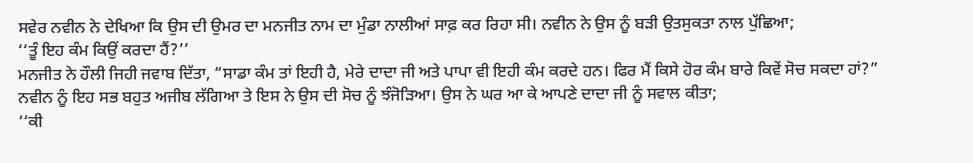ਸਵੇਰ ਨਵੀਨ ਨੇ ਦੇਖਿਆ ਕਿ ਉਸ ਦੀ ਉਮਰ ਦਾ ਮਨਜੀਤ ਨਾਮ ਦਾ ਮੁੰਡਾ ਨਾਲੀਆਂ ਸਾਫ਼ ਕਰ ਰਿਹਾ ਸੀ। ਨਵੀਨ ਨੇ ਉਸ ਨੂੰ ਬੜੀ ਉਤਸੁਕਤਾ ਨਾਲ ਪੁੱਛਿਆ;
‘‘ਤੂੰ ਇਹ ਕੰਮ ਕਿਉਂ ਕਰਦਾ ਹੈਂ?’’
ਮਨਜੀਤ ਨੇ ਹੌਲੀ ਜਿਹੀ ਜਵਾਬ ਦਿੱਤਾ, “ਸਾਡਾ ਕੰਮ ਤਾਂ ਇਹੀ ਹੈ, ਮੇਰੇ ਦਾਦਾ ਜੀ ਅਤੇ ਪਾਪਾ ਵੀ ਇਹੀ ਕੰਮ ਕਰਦੇ ਹਨ। ਫਿਰ ਮੈਂ ਕਿਸੇ ਹੋਰ ਕੰਮ ਬਾਰੇ ਕਿਵੇਂ ਸੋਚ ਸਕਦਾ ਹਾਂ?”
ਨਵੀਨ ਨੂੰ ਇਹ ਸਭ ਬਹੁਤ ਅਜੀਬ ਲੱਗਿਆ ਤੇ ਇਸ ਨੇ ਉਸ ਦੀ ਸੋਚ ਨੂੰ ਝੰਜੋੜਿਆ। ਉਸ ਨੇ ਘਰ ਆ ਕੇ ਆਪਣੇ ਦਾਦਾ ਜੀ ਨੂੰ ਸਵਾਲ ਕੀਤਾ;
‘‘ਕੀ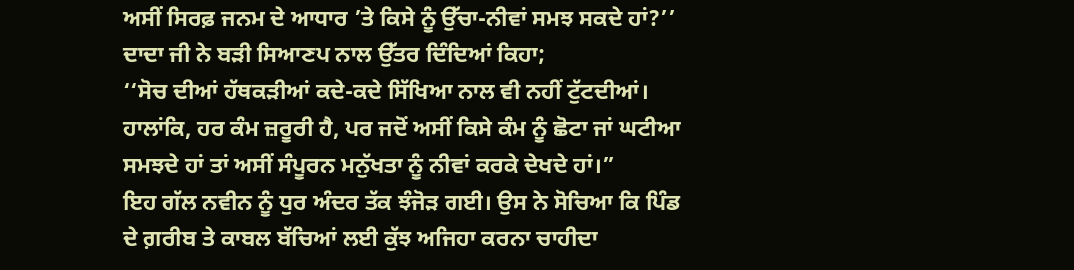ਅਸੀਂ ਸਿਰਫ਼ ਜਨਮ ਦੇ ਆਧਾਰ ’ਤੇ ਕਿਸੇ ਨੂੰ ਉੱਚਾ-ਨੀਵਾਂ ਸਮਝ ਸਕਦੇ ਹਾਂ?’’
ਦਾਦਾ ਜੀ ਨੇ ਬੜੀ ਸਿਆਣਪ ਨਾਲ ਉੱਤਰ ਦਿੰਦਿਆਂ ਕਿਹਾ;
‘‘ਸੋਚ ਦੀਆਂ ਹੱਥਕੜੀਆਂ ਕਦੇ-ਕਦੇ ਸਿੱਖਿਆ ਨਾਲ ਵੀ ਨਹੀਂ ਟੁੱਟਦੀਆਂ। ਹਾਲਾਂਕਿ, ਹਰ ਕੰਮ ਜ਼ਰੂਰੀ ਹੈ, ਪਰ ਜਦੋਂ ਅਸੀਂ ਕਿਸੇ ਕੰਮ ਨੂੰ ਛੋਟਾ ਜਾਂ ਘਟੀਆ ਸਮਝਦੇ ਹਾਂ ਤਾਂ ਅਸੀਂ ਸੰਪੂਰਨ ਮਨੁੱਖਤਾ ਨੂੰ ਨੀਵਾਂ ਕਰਕੇ ਦੇਖਦੇ ਹਾਂ।”
ਇਹ ਗੱਲ ਨਵੀਨ ਨੂੰ ਧੁਰ ਅੰਦਰ ਤੱਕ ਝੰਜੋੜ ਗਈ। ਉਸ ਨੇ ਸੋਚਿਆ ਕਿ ਪਿੰਡ ਦੇ ਗ਼ਰੀਬ ਤੇ ਕਾਬਲ ਬੱਚਿਆਂ ਲਈ ਕੁੱਝ ਅਜਿਹਾ ਕਰਨਾ ਚਾਹੀਦਾ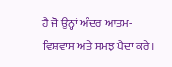ਹੈ ਜੋ ਉਨ੍ਹਾਂ ਅੰਦਰ ਆਤਮ-ਵਿਸ਼ਵਾਸ ਅਤੇ ਸਮਝ ਪੈਦਾ ਕਰੇ।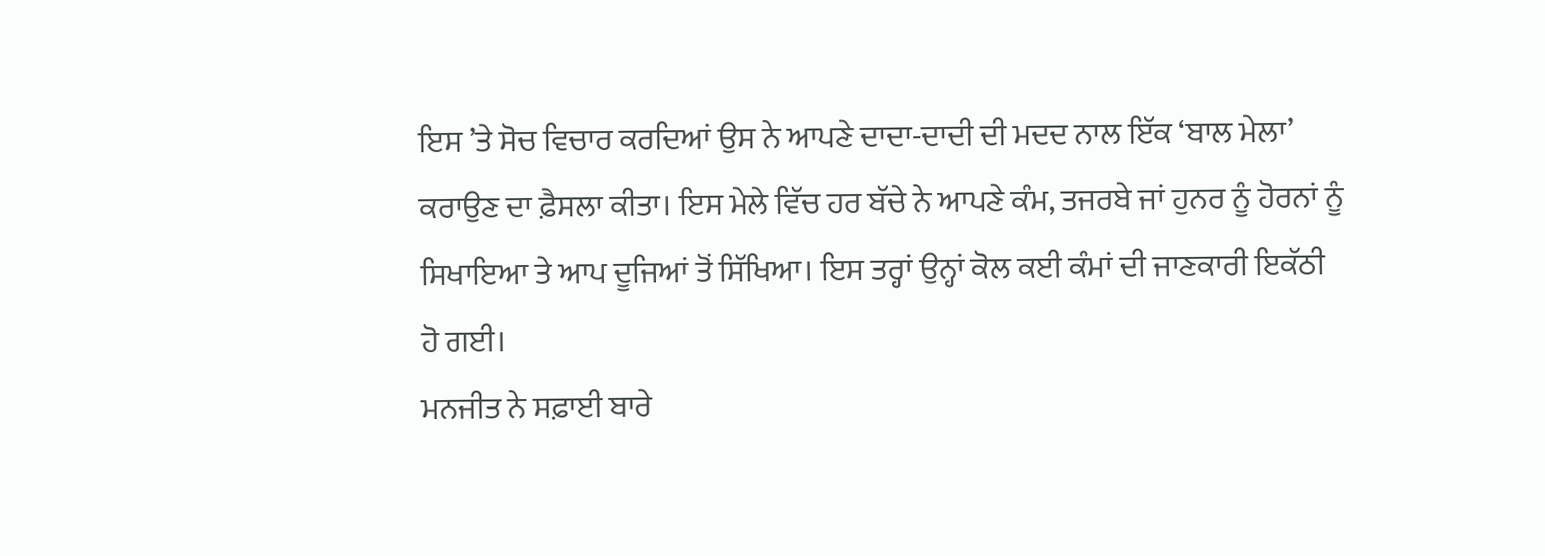ਇਸ ’ਤੇ ਸੋਚ ਵਿਚਾਰ ਕਰਦਿਆਂ ਉਸ ਨੇ ਆਪਣੇ ਦਾਦਾ-ਦਾਦੀ ਦੀ ਮਦਦ ਨਾਲ ਇੱਕ ‘ਬਾਲ ਮੇਲਾ’ ਕਰਾਉਣ ਦਾ ਫ਼ੈਸਲਾ ਕੀਤਾ। ਇਸ ਮੇਲੇ ਵਿੱਚ ਹਰ ਬੱਚੇ ਨੇ ਆਪਣੇ ਕੰਮ, ਤਜਰਬੇ ਜਾਂ ਹੁਨਰ ਨੂੰ ਹੋਰਨਾਂ ਨੂੰ ਸਿਖਾਇਆ ਤੇ ਆਪ ਦੂਜਿਆਂ ਤੋਂ ਸਿੱਖਿਆ। ਇਸ ਤਰ੍ਹਾਂ ਉਨ੍ਹਾਂ ਕੋਲ ਕਈ ਕੰਮਾਂ ਦੀ ਜਾਣਕਾਰੀ ਇਕੱਠੀ ਹੋ ਗਈ।
ਮਨਜੀਤ ਨੇ ਸਫ਼ਾਈ ਬਾਰੇ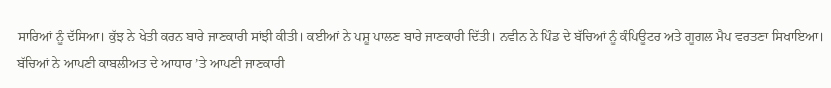ਸਾਰਿਆਂ ਨੂੰ ਦੱਸਿਆ। ਕੁੱਝ ਨੇ ਖੇਤੀ ਕਰਨ ਬਾਰੇ ਜਾਣਕਾਰੀ ਸਾਂਝੀ ਕੀਤੀ। ਕਈਆਂ ਨੇ ਪਸ਼ੂ ਪਾਲਣ ਬਾਰੇ ਜਾਣਕਾਰੀ ਦਿੱਤੀ। ਨਵੀਨ ਨੇ ਪਿੰਡ ਦੇ ਬੱਚਿਆਂ ਨੂੰ ਕੰਪਿਊਟਰ ਅਤੇ ਗੂਗਲ ਮੈਪ ਵਰਤਣਾ ਸਿਖਾਇਆ।
ਬੱਚਿਆਂ ਨੇ ਆਪਣੀ ਕਾਬਲੀਅਤ ਦੇ ਆਧਾਰ ’ਤੇ ਆਪਣੀ ਜਾਣਕਾਰੀ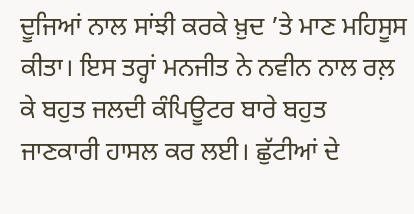ਦੂਜਿਆਂ ਨਾਲ ਸਾਂਝੀ ਕਰਕੇ ਖ਼ੁਦ ’ਤੇ ਮਾਣ ਮਹਿਸੂਸ ਕੀਤਾ। ਇਸ ਤਰ੍ਹਾਂ ਮਨਜੀਤ ਨੇ ਨਵੀਨ ਨਾਲ ਰਲ਼ ਕੇ ਬਹੁਤ ਜਲਦੀ ਕੰਪਿਊਟਰ ਬਾਰੇ ਬਹੁਤ ਜਾਣਕਾਰੀ ਹਾਸਲ ਕਰ ਲਈ। ਛੁੱਟੀਆਂ ਦੇ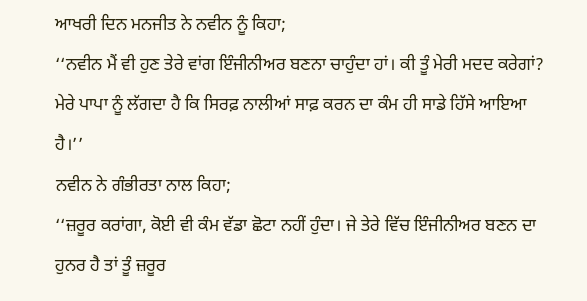ਆਖਰੀ ਦਿਨ ਮਨਜੀਤ ਨੇ ਨਵੀਨ ਨੂੰ ਕਿਹਾ;
‘‘ਨਵੀਨ ਮੈਂ ਵੀ ਹੁਣ ਤੇਰੇ ਵਾਂਗ ਇੰਜੀਨੀਅਰ ਬਣਨਾ ਚਾਹੁੰਦਾ ਹਾਂ। ਕੀ ਤੂੰ ਮੇਰੀ ਮਦਦ ਕਰੇਗਾਂ? ਮੇਰੇ ਪਾਪਾ ਨੂੰ ਲੱਗਦਾ ਹੈ ਕਿ ਸਿਰਫ਼ ਨਾਲੀਆਂ ਸਾਫ਼ ਕਰਨ ਦਾ ਕੰਮ ਹੀ ਸਾਡੇ ਹਿੱਸੇ ਆਇਆ ਹੈ।’’
ਨਵੀਨ ਨੇ ਗੰਭੀਰਤਾ ਨਾਲ ਕਿਹਾ;
‘‘ਜ਼ਰੂਰ ਕਰਾਂਗਾ, ਕੋਈ ਵੀ ਕੰਮ ਵੱਡਾ ਛੋਟਾ ਨਹੀਂ ਹੁੰਦਾ। ਜੇ ਤੇਰੇ ਵਿੱਚ ਇੰਜੀਨੀਅਰ ਬਣਨ ਦਾ ਹੁਨਰ ਹੈ ਤਾਂ ਤੂੰ ਜ਼ਰੂਰ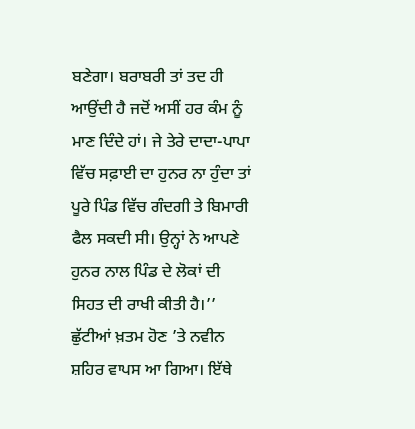ਬਣੇਗਾ। ਬਰਾਬਰੀ ਤਾਂ ਤਦ ਹੀ ਆਉਂਦੀ ਹੈ ਜਦੋਂ ਅਸੀਂ ਹਰ ਕੰਮ ਨੂੰ ਮਾਣ ਦਿੰਦੇ ਹਾਂ। ਜੇ ਤੇਰੇ ਦਾਦਾ-ਪਾਪਾ ਵਿੱਚ ਸਫ਼ਾਈ ਦਾ ਹੁਨਰ ਨਾ ਹੁੰਦਾ ਤਾਂ ਪੂਰੇ ਪਿੰਡ ਵਿੱਚ ਗੰਦਗੀ ਤੇ ਬਿਮਾਰੀ ਫੈਲ ਸਕਦੀ ਸੀ। ਉਨ੍ਹਾਂ ਨੇ ਆਪਣੇ ਹੁਨਰ ਨਾਲ ਪਿੰਡ ਦੇ ਲੋਕਾਂ ਦੀ ਸਿਹਤ ਦੀ ਰਾਖੀ ਕੀਤੀ ਹੈ।’’
ਛੁੱਟੀਆਂ ਖ਼ਤਮ ਹੋਣ ’ਤੇ ਨਵੀਨ ਸ਼ਹਿਰ ਵਾਪਸ ਆ ਗਿਆ। ਇੱਥੇ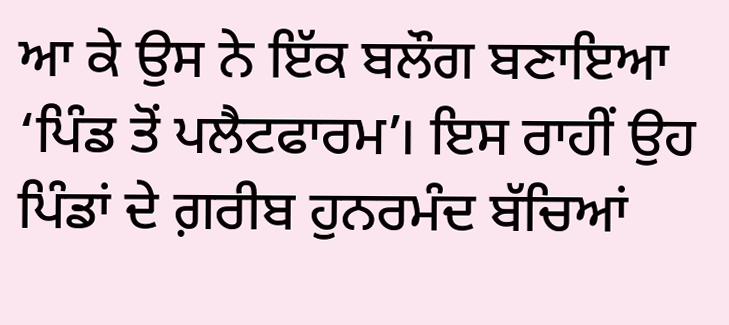ਆ ਕੇ ਉਸ ਨੇ ਇੱਕ ਬਲੌਗ ਬਣਾਇਆ ‘ਪਿੰਡ ਤੋਂ ਪਲੈਟਫਾਰਮ’। ਇਸ ਰਾਹੀਂ ਉਹ ਪਿੰਡਾਂ ਦੇ ਗ਼ਰੀਬ ਹੁਨਰਮੰਦ ਬੱਚਿਆਂ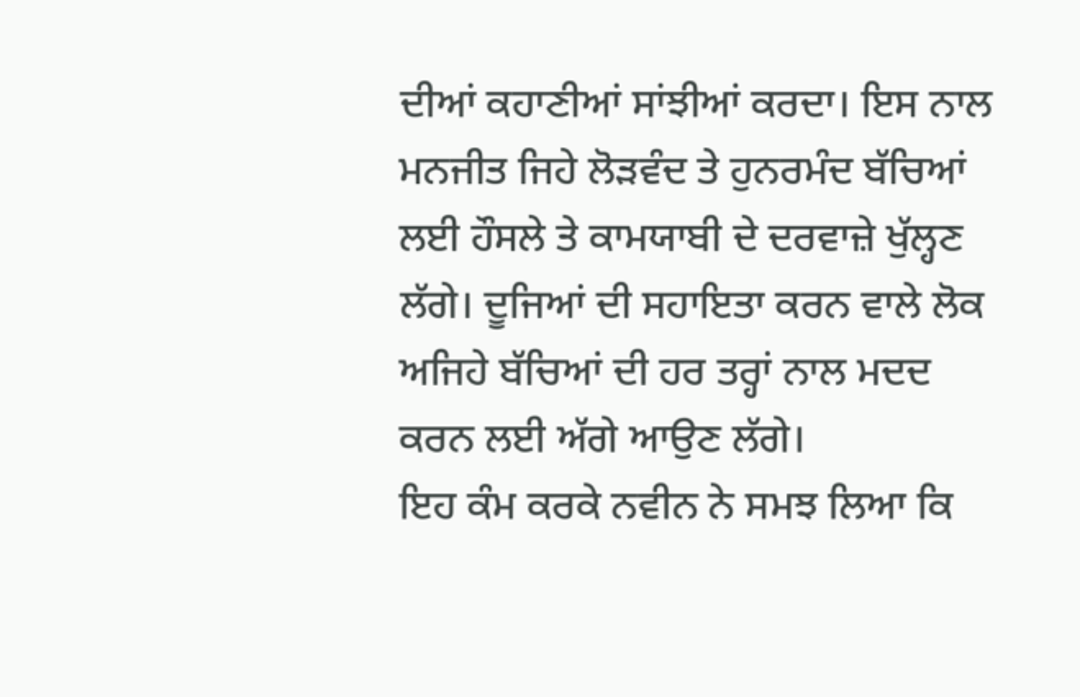ਦੀਆਂ ਕਹਾਣੀਆਂ ਸਾਂਝੀਆਂ ਕਰਦਾ। ਇਸ ਨਾਲ ਮਨਜੀਤ ਜਿਹੇ ਲੋੜਵੰਦ ਤੇ ਹੁਨਰਮੰਦ ਬੱਚਿਆਂ ਲਈ ਹੌਸਲੇ ਤੇ ਕਾਮਯਾਬੀ ਦੇ ਦਰਵਾਜ਼ੇ ਖੁੱਲ੍ਹਣ ਲੱਗੇ। ਦੂਜਿਆਂ ਦੀ ਸਹਾਇਤਾ ਕਰਨ ਵਾਲੇ ਲੋਕ ਅਜਿਹੇ ਬੱਚਿਆਂ ਦੀ ਹਰ ਤਰ੍ਹਾਂ ਨਾਲ ਮਦਦ ਕਰਨ ਲਈ ਅੱਗੇ ਆਉਣ ਲੱਗੇ।
ਇਹ ਕੰਮ ਕਰਕੇ ਨਵੀਨ ਨੇ ਸਮਝ ਲਿਆ ਕਿ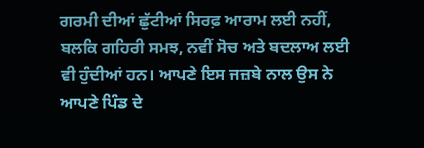ਗਰਮੀ ਦੀਆਂ ਛੁੱਟੀਆਂ ਸਿਰਫ਼ ਆਰਾਮ ਲਈ ਨਹੀਂ, ਬਲਕਿ ਗਹਿਰੀ ਸਮਝ, ਨਵੀਂ ਸੋਚ ਅਤੇ ਬਦਲਾਅ ਲਈ ਵੀ ਹੁੰਦੀਆਂ ਹਨ। ਆਪਣੇ ਇਸ ਜਜ਼ਬੇ ਨਾਲ ਉਸ ਨੇ ਆਪਣੇ ਪਿੰਡ ਦੇ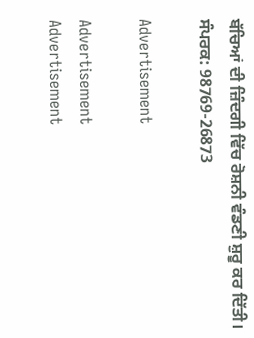ਬੱਚਿਆਂ ਦੀ ਜ਼ਿੰਦਗੀ ਵਿੱਚ ਰੋਸ਼ਨੀ ਵੰਡਣੀ ਸ਼ੁਰੂ ਕਰ ਦਿੱਤੀ।
ਸੰਪਰਕ: 98769-26873

Advertisement

Advertisement
Advertisement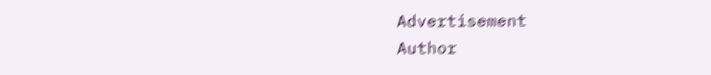Advertisement
Author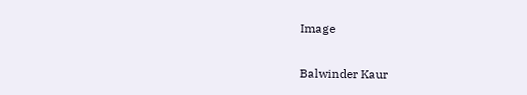Image

Balwinder Kaur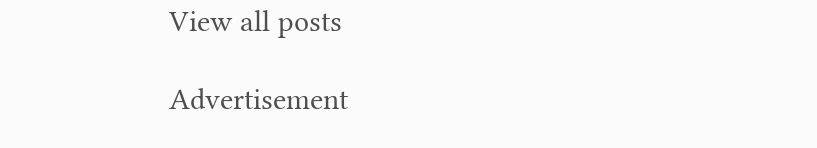View all posts

Advertisement